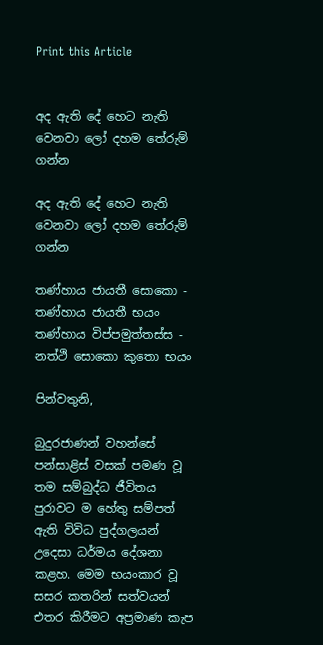Print this Article


අද ඇති දේ හෙට නැති වෙනවා ලෝ දහම තේරුම් ගන්න

අද ඇති දේ හෙට නැති වෙනවා ලෝ දහම තේරුම් ගන්න

තණ්හාය ජායතී සොකො - තණ්හාය ජායතී භයං
තණ්හාය විප්පමුත්තස්ස - නත්ථි සොකො කුතො භයං

පින්වතුනි,

බුදුරජාණන් වහන්සේ පන්සාළිස් වසක් පමණ වූ තම සම්බුද්ධ ජීවිතය පුරාවට ම හේතු සම්පත් ඇති විවිධ පුද්ගලයන් උදෙසා ධර්මය දේශනා කළහ. මෙම භයංකාර වූ සසර කතරින් සත්වයන් එතර කිරීමට අප්‍රමාණ කැප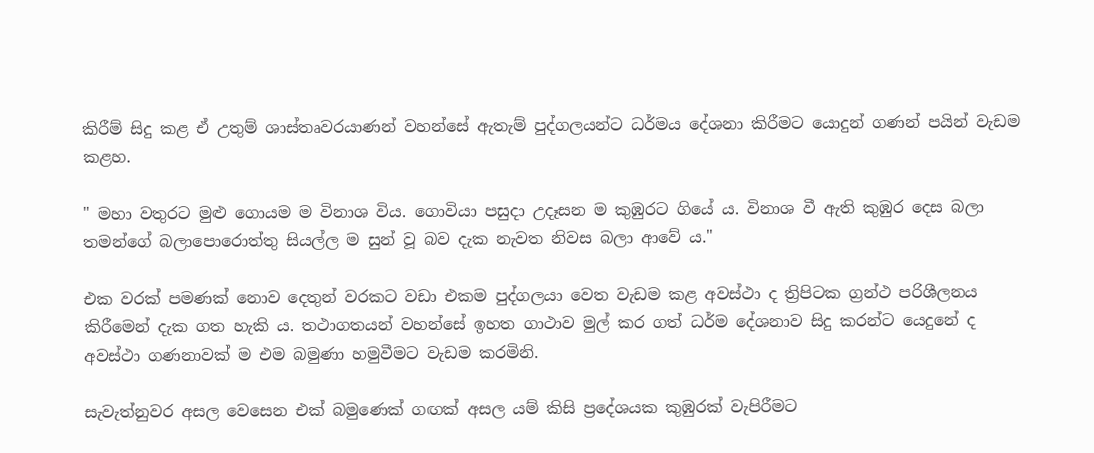කිරීම් සිදු කළ ඒ උතුම් ශාස්තෘවරයාණන් වහන්සේ ඇතැම් පුද්ගලයන්ට ධර්මය දේශනා කිරීමට යොදුන් ගණන් පයින් වැඩම කළහ.

" මහා වතුරට මුළු ගොයම ම විනාශ විය. ගොවියා පසුදා උදෑසන ම කුඹුරට ගියේ ය. විනාශ වී ඇති කුඹුර දෙස බලා තමන්ගේ බලාපොරොත්තු සියල්ල ම සුන් වූ බව දැක නැවත නිවස බලා ආවේ ය."

එක වරක් පමණක් නොව දෙතුන් වරකට වඩා එකම පුද්ගලයා වෙත වැඩම කළ අවස්ථා ද ත්‍රිපිටක ග්‍රන්ථ පරිශීලනය කිරීමෙන් දැක ගත හැකි ය. තථාගතයන් වහන්සේ ඉහත ගාථාව මුල් කර ගත් ධර්ම දේශනාව සිදු කරන්ට යෙදුනේ ද අවස්ථා ගණනාවක් ම එම බමුණා හමුවීමට වැඩම කරමිනි.

සැවැත්නුවර අසල වෙසෙන එක් බමුණෙක් ගඟක් අසල යම් කිසි ප්‍රදේශයක කුඹුරක් වැපිරීමට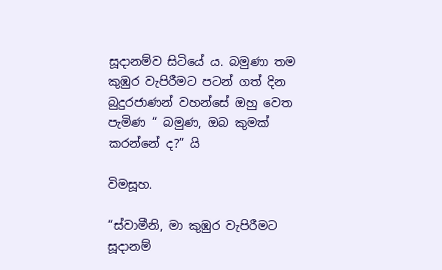සූදානම්ව සිටියේ ය. බමුණා තම කුඹුර වැපිරීමට පටන් ගත් දින බුදුරජාණන් වහන්සේ ඔහු වෙත පැමිණ “ බමුණ, ඔබ කුමක් කරන්නේ ද?” යි

විමසූහ.

“ස්වාමීනි, මා කුඹුර වැපිරීමට සූදානම්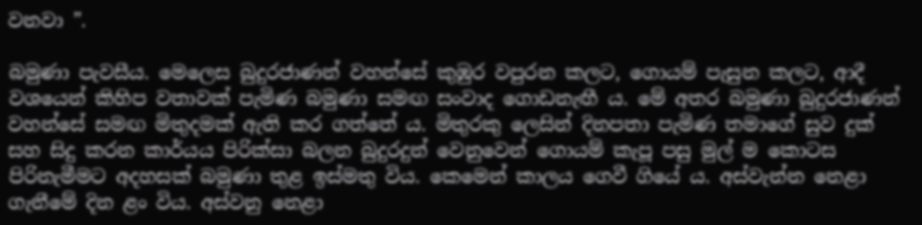වනවා ”.

බමුණා පැවසීය. මෙලෙස බුදුරජාණන් වහන්සේ කුඹුර වපුරන කලට, ගොයම් පැසුන කලට, ආදී වශයෙන් කිහිප වතාවක් පැමිණ බමුණා සමඟ සංවාද ගොඩනැඟී ය. මේ අතර බමුණා බුදුරජාණන් වහන්සේ සමඟ මිතුදමක් ඇති කර ගත්තේ ය. මිතුරකු ලෙසින් දිනපතා පැමිණ තමාගේ සුව දුක් සහ සිදු කරන කාර්යය පිරික්සා බලන බුදුරදුන් වෙනුවෙන් ගොයම් කැපූ පසු මුල් ම කොටස පිරිනැමීමට අදහසක් බමුණා තුළ ඉස්මතු විය. කෙමෙන් කාලය ගෙවී ගියේ ය. අස්වැන්න නෙළා ගැනීමේ දින ළං විය. අස්වනු නෙළා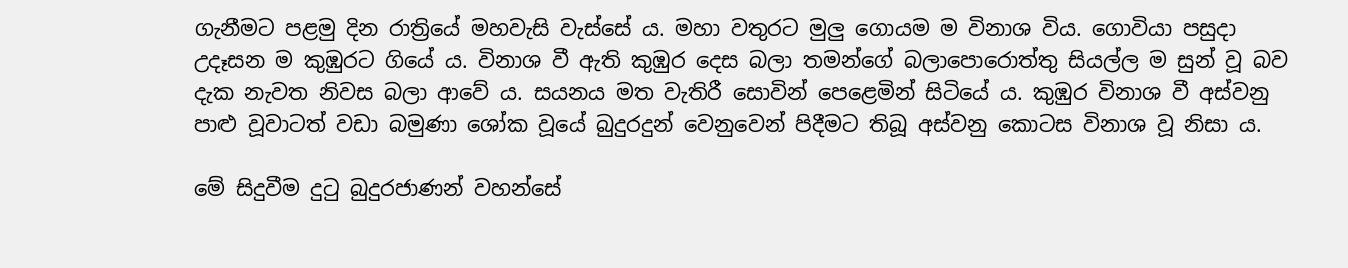ගැනීමට පළමු දින රාත්‍රියේ මහවැසි වැස්සේ ය. මහා වතුරට මුලු ගොයම ම විනාශ විය. ගොවියා පසුදා උදෑසන ම කුඹුරට ගියේ ය. විනාශ වී ඇති කුඹුර දෙස බලා තමන්ගේ බලාපොරොත්තු සියල්ල ම සුන් වූ බව දැක නැවත නිවස බලා ආවේ ය. සයනය මත වැතිරී සොවින් පෙළෙමින් සිටියේ ය. කුඹුර විනාශ වී අස්වනු පාළු වූවාටත් වඩා බමුණා ශෝක වූයේ බුදුරදුන් වෙනුවෙන් පිදීමට තිබූ අස්වනු කොටස විනාශ වූ නිසා ය.

මේ සිදුවීම දුටු බුදුරජාණන් වහන්සේ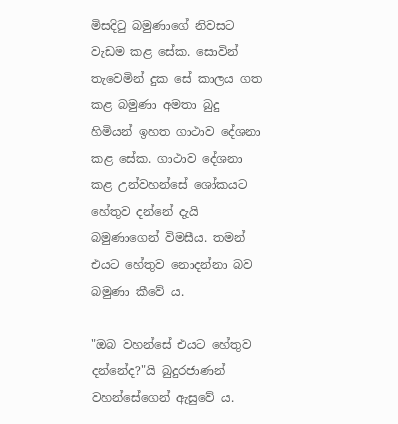මිසදිටු බමුණාගේ නිවසට වැඩම කළ සේක. සොවින් තැවෙමින් දුක සේ කාලය ගත කළ බමුණා අමතා බුදු හිමියන් ඉහත ගාථාව දේශනා කළ සේක. ගාථාව දේශනා කළ උන්වහන්සේ ශෝකයට හේතුව දන්නේ දැයි බමුණාගෙන් විමසීය. තමන් එයට හේතුව නොදන්නා බව බමුණා කීවේ ය.

"ඔබ වහන්සේ එයට හේතුව දන්නේද?"යි බුදුරජාණන් වහන්සේගෙන් ඇසුවේ ය.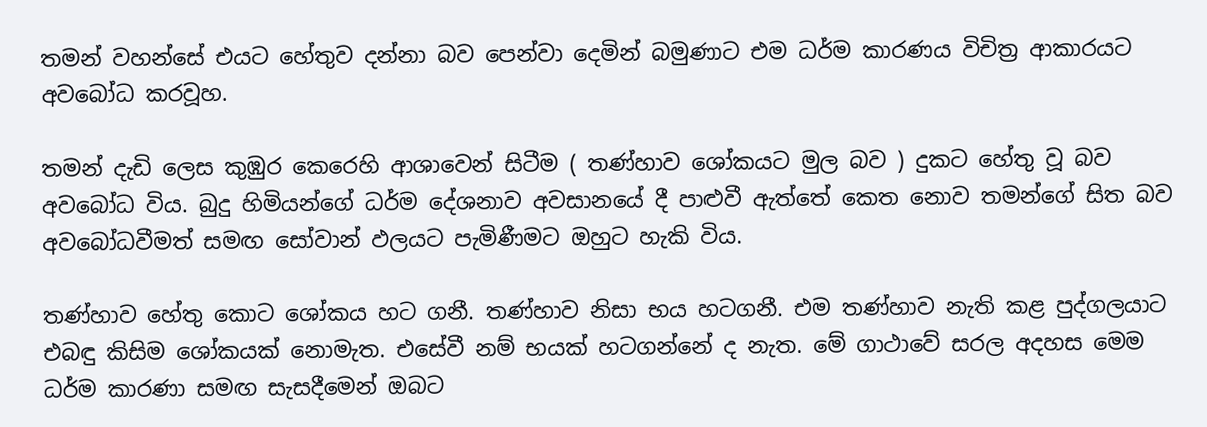තමන් වහන්සේ එයට හේතුව දන්නා බව පෙන්වා දෙමින් බමුණාට එම ධර්ම කාරණය විචිත්‍ර ආකාරයට අවබෝධ කරවූහ.

තමන් දැඩි ලෙස කුඹුර කෙරෙහි ආශාවෙන් සිටීම ( තණ්හාව ශෝකයට මුල බව ) දුකට හේතු වූ බව අවබෝධ විය. බුදු හිමියන්ගේ ධර්ම දේශනාව අවසානයේ දී පාළුවී ඇත්තේ කෙත නොව තමන්ගේ සිත බව අවබෝධවීමත් සමඟ සෝවාන් ඵලයට පැමිණීමට ඔහුට හැකි විය.

තණ්හාව හේතු කොට ශෝකය හට ගනී. තණ්හාව නිසා භය හටගනී. එම තණ්හාව නැති කළ පුද්ගලයාට එබඳු කිසිම ශෝකයක් නොමැත. එසේවී නම් භයක් හටගන්නේ ද නැත. මේ ගාථාවේ සරල අදහස මෙම ධර්ම කාරණා සමඟ සැසදීමෙන් ඔබට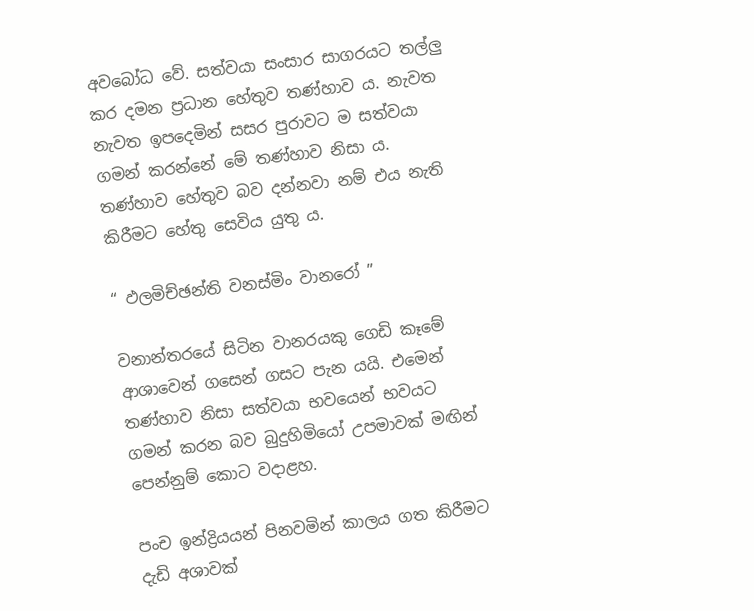අවබෝධ වේ. සත්වයා සංසාර සාගරයට තල්ලු කර දමන ප්‍රධාන හේතුව තණ්හාව ය. නැවත නැවත ඉපදෙමින් සසර පුරාවට ම සත්වයා ගමන් කරන්නේ මේ තණ්හාව නිසා ය. තණ්හාව හේතුව බව දන්නවා නම් එය නැති කිරීමට හේතු සෙවිය යුතු ය.

“ ඵලමිච්ඡන්ති වනස්මිං වානරෝ ”

වනාන්තරයේ සිටින වානරයකු ගෙඩි කෑමේ ආශාවෙන් ගසෙන් ගසට පැන යයි. එමෙන් තණ්හාව නිසා සත්වයා භවයෙන් භවයට ගමන් කරන බව බුදුහිමියෝ උපමාවක් මඟින් පෙන්නුම් කොට වදාළහ.

පංච ඉන්ද්‍රියයන් පිනවමින් කාලය ගත කිරීමට දැඩි අශාවක්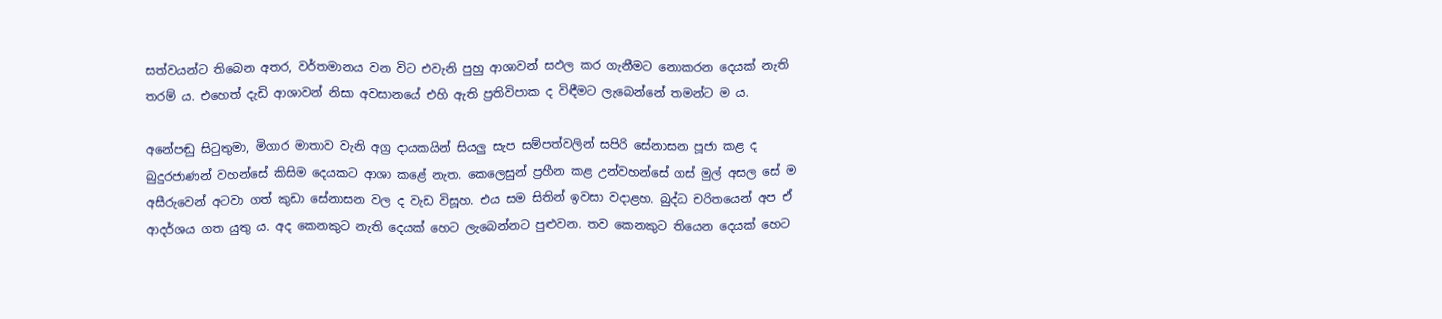සත්වයන්ට තිබෙන අතර, වර්තමානය වන විට එවැනි පුහු ආශාවන් සඵල කර ගැනීමට නොකරන දෙයක් නැති තරම් ය. එහෙත් දැඩි ආශාවන් නිසා අවසානයේ එහි ඇති ප්‍රතිවිපාක ද විඳීමට ලැබෙන්නේ තමන්ට ම ය.

අනේපඬු සිටුතුමා, මිගාර මාතාව වැනි අග්‍ර දායකයින් සියලු සැප සම්පත්වලින් සපිරි සේනාසන පූජා කළ ද බුදුරජාණන් වහන්සේ කිසිම දෙයකට ආශා කළේ නැත. කෙලෙසුන් ප්‍රහීන කළ උන්වහන්සේ ගස් මුල් අසල සේ ම අසීරුවෙන් අටවා ගත් කුඩා සේනාසන වල ද වැඩ විසූහ. එය සම සිතින් ඉවසා වදාළහ. බුද්ධ චරිතයෙන් අප ඒ ආදර්ශය ගත යුතු ය. අද කෙනකුට නැති දෙයක් හෙට ලැබෙන්නට පුළුවන. තව කෙනකුට තියෙන දෙයක් හෙට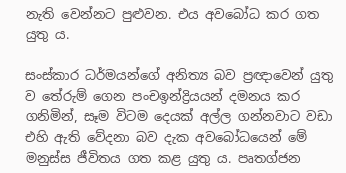නැති වෙන්නට පුළුවන. එය අවබෝධ කර ගත යුතු ය.

සංස්කාර ධර්මයන්ගේ අනිත්‍ය බව ප්‍රඥාවෙන් යුතු ව තේරුම් ගෙන පංචඉන්ද්‍රියයන් දමනය කර ගනිමින්, සෑම විටම දෙයක් අල්ල ගන්නවාට වඩා එහි ඇති වේදනා බව දැක අවබෝධයෙන් මේ මනුස්ස ජීවිතය ගත කළ යුතු ය. පෘතග්ජන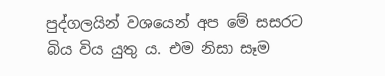පුද්ගලයින් වශයෙන් අප මේ සසරට බිය විය යුතු ය. එම නිසා සෑම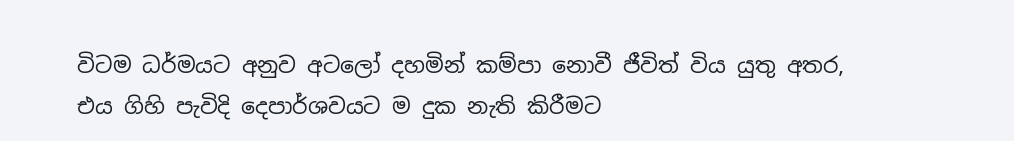විටම ධර්මයට අනුව අටලෝ දහමින් කම්පා නොවී ජීවිත් විය යුතු අතර, එය ගිහි පැවිදි දෙපාර්ශවයට ම දුක නැති කිරීමට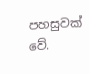පහසුවක් වේ.